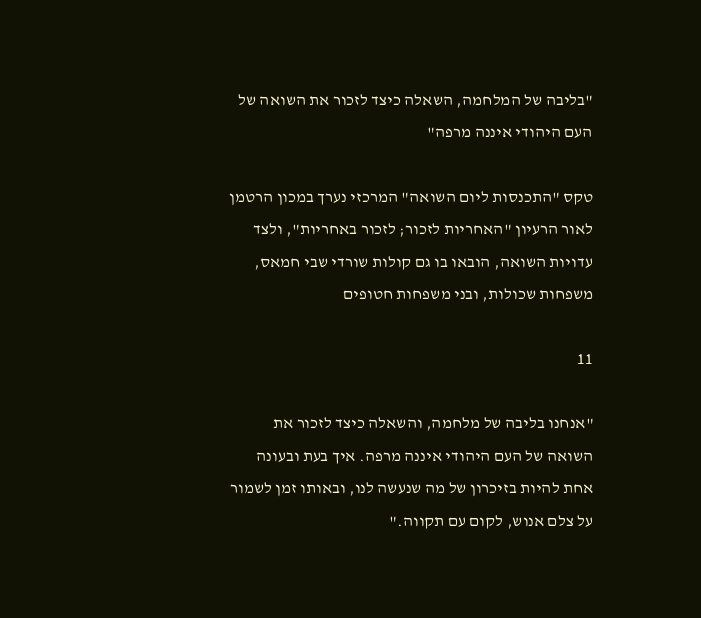"בליבה של המלחמה, השאלה כיצד לזכור את השואה של העם היהודי איננה מרפה"

טקס "התכנסות ליום השואה" המרכזי נערך במכון הרטמן לאור הרעיון "האחריות לזכור; לזכור באחריות", ולצד עדויות השואה, הובאו בו גם קולות שורדי שבי חמאס, משפחות שכולות, ובני משפחות חטופים

11

"אנחנו בליבה של מלחמה, והשאלה כיצד לזכור את השואה של העם היהודי איננה מרפה. איך בעת ובעונה אחת להיות בזיכרון של מה שנעשה לנו, ובאותו זמן לשמור על צלם אנוש, לקום עם תקווה."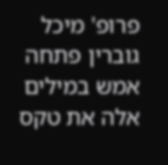פרופ' מיכל גוברין פתחה אמש במילים אלה את טקס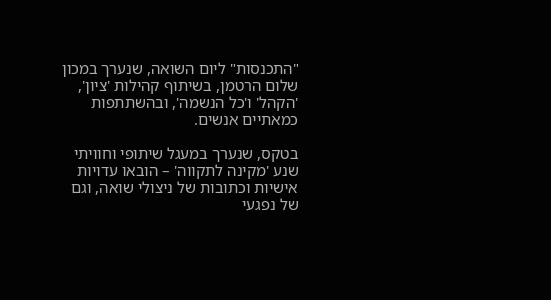"התכנסות" ליום השואה, שנערך במכון שלום הרטמן, בשיתוף קהילות 'ציון', 'הקהל' ו'כל הנשמה', ובהשתתפות כמאתיים אנשים.

בטקס, שנערך במעגל שיתופי וחוויתי שנע 'מקינה לתקווה' – הובאו עדויות אישיות וכתובות של ניצולי שואה, וגם של נפגעי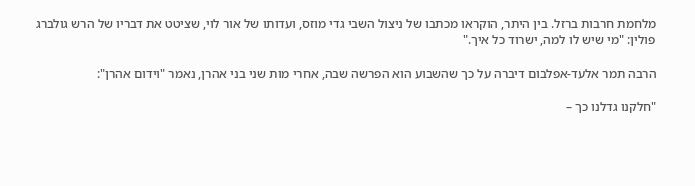מלחמת חרבות ברזל. בין היתר, הוקראו מכתבו של ניצול השבי גדי מוזס, ועדותו של אור לוי, שציטט את דבריו של הרש גולברג פולין: "מי שיש לו למה, ישרוד כל איך."

הרבה תמר אלעד-אפלבום דיברה על כך שהשבוע הוא הפרשה שבה, אחרי מות שני בני אהרן, נאמר "וידום אהרן":

"חלקנו גדלנו כך –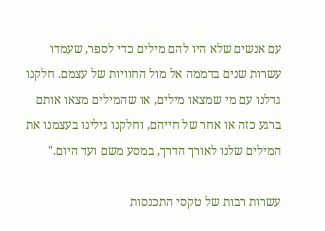עם אנשים שלא היו להם מילים כדי לספר, שעמדו עשרות שנים בדממה אל מול החוויות של עצמם. חלקנו גדלנו עם מי שמצאו מילים, או שהמילים מצאו אותם ברגע כזה או אחר של חייהם, וחלקנו גילינו בעצמנו את המילים שלנו לאורך הדרך, במסע משם ועד היום."

עשרות רבות של טקסי התכנסות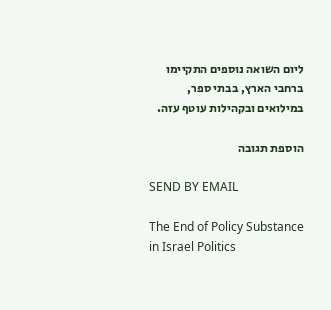ליום השואה נוספים התקיימו ברחבי הארץ, בבתי ספר, במילואים ובקהילות עוטף עזה.

הוספת תגובה

SEND BY EMAIL

The End of Policy Substance in Israel Politics